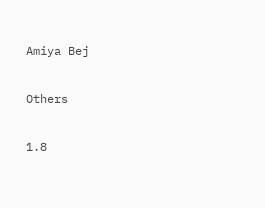Amiya Bej

Others

1.8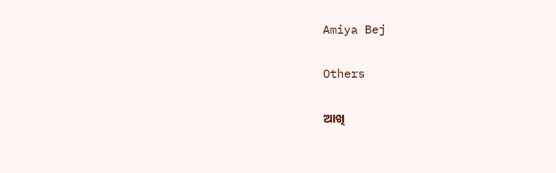Amiya Bej

Others

ଆଖି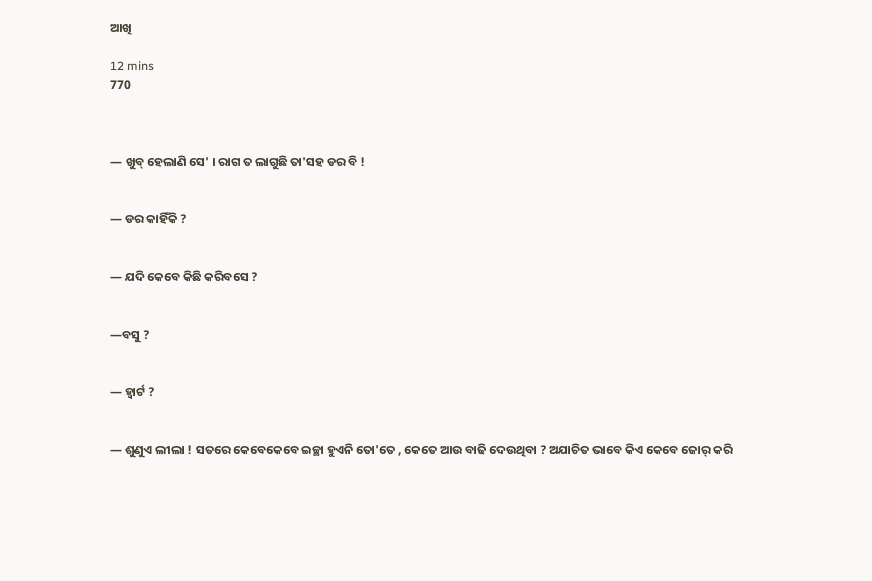ଆଖି

12 mins
770



― ଖୁବ୍ ହେଲାଣି ସେ' । ରାଗ ତ ଲାଗୁଛି ତା'ସହ ଡର ବି !


― ଡର କାହିଁକି ?


― ଯଦି କେବେ କିଛି କରିବସେ ?


―ବସୁ ?


― ହ୍ଵାର୍ଟ ?


― ଶୁଣୁଏ ଲୀଲା ! ସତରେ କେବେକେବେ ଇଚ୍ଛା ହୁଏନି ତୋ'ତେ , କେତେ ଆଉ ବାଢି ଦେଉଥିବା ? ଅଯାଚିତ ଭାବେ କିଏ କେବେ ଜୋର୍ କରି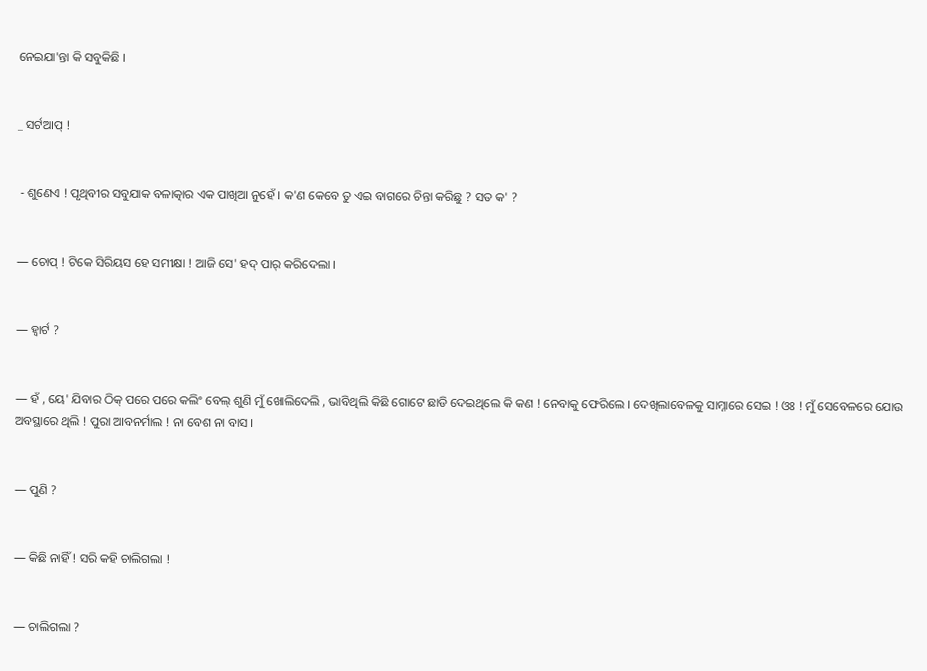ନେଇଯା'ନ୍ତା କି ସବୁକିଛି ।


_ ସର୍ଟଆପ୍ !


 - ଶୁଣେଏ ! ପୃଥିବୀର ସବୁଯାକ ବଳାତ୍କାର ଏକ ପାଖିଆ ନୁହେଁ । କ'ଣ କେବେ ତୁ ଏଇ ବାଗରେ ଚିନ୍ତା କରିଛୁ ? ସତ କ' ?


― ଚୋପ୍ ! ଟିକେ ସିରିୟସ ହେ ସମୀକ୍ଷା ! ଆଜି ସେ' ହଦ୍ ପାର୍ କରିଦେଲା ।


― ହ୍ଵାର୍ଟ ?


― ହଁ , ୟେ' ଯିବାର ଠିକ୍ ପରେ ପରେ କଲିଂ ବେଲ୍ ଶୁଣି ମୁଁ ଖୋଲିଦେଲି , ଭାବିଥିଲି କିଛି ଗୋଟେ ଛାଡି ଦେଇଥିଲେ କି କଣ ! ନେବାକୁ ଫେରିଲେ । ଦେଖିଲାବେଳକୁ ସାମ୍ନାରେ ସେଇ ! ଓଃ ! ମୁଁ ସେବେଳରେ ଯୋଉ ଅବସ୍ଥାରେ ଥିଲି ! ପୁରା ଆବନର୍ମାଲ ! ନା ବେଶ ନା ବାସ ।


― ପୁଣି ?


― କିଛି ନାହିଁ ! ସରି କହି ଚାଲିଗଲା !


― ଚାଲିଗଲା ?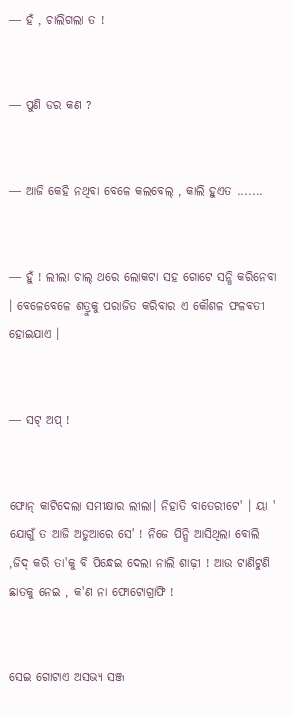― ହଁ , ଚାଲିଗଲା ତ !


― ପୁଣି ଡର କଣ ?


― ଆଜି କେହି ନଥିବା ବେଳେ କଲବେଲ୍ , କାଲି ହୁଏତ .......


― ହୁଁ ! ଲୀଲା ଚାଲ୍ ଥରେ ଲୋକଟା ସହ ଗୋଟେ ସନ୍ଧି କରିନେବା । ବେଳେବେଳେ ଶତ୍ରୁକୁ ପରାଜିତ କରିବାର ଏ କୌଶଳ ଫଳବତୀ ହୋଇଯାଏ ।


― ସଟ୍ ଅପ୍ !


ଫୋନ୍ କାଟିଦେଲା ସମୀକ୍ଷାର ଲୀଲା। ନିହାତି ବାତେରୀଟେ' । ୟା ' ଯୋଗୁଁ ତ ଆଜି ଅଡୁଆରେ ସେ' ! ନିଜେ ପିନ୍ଧି ଆସିଥିଲା ବୋଲି ,ଜିଦ୍ କରି ତା'କୁ ବି ପିନ୍ଧେଇ ଦେଲା ନାଲି ଶାଢ଼ୀ ! ଆଉ ଟାଣିଟୁଣି ଛାତକୁ ନେଇ , କ'ଣ ନା ଫୋଟୋଗ୍ରାଫି !


ସେଇ ଗୋଟାଏ ଅସଭ୍ୟ ସଞ୍ଜ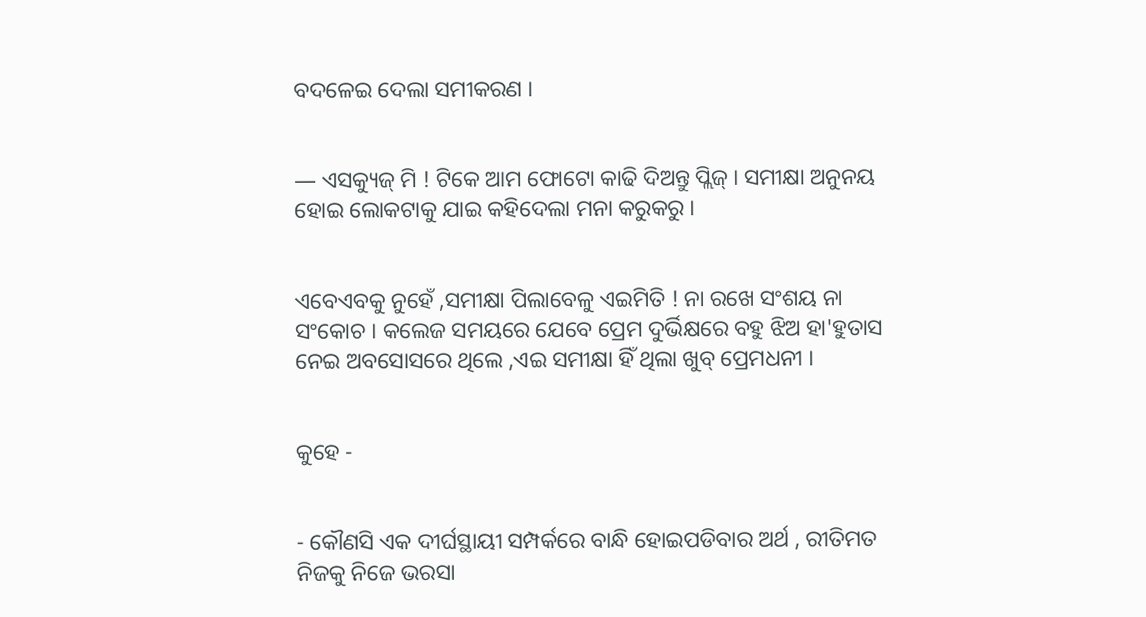ବଦଳେଇ ଦେଲା ସମୀକରଣ ।


― ଏସକ୍ୟୁଜ୍ ମି ! ଟିକେ ଆମ ଫୋଟୋ କାଢି ଦିଅନ୍ତୁ ପ୍ଲିଜ୍ । ସମୀକ୍ଷା ଅନୁନୟ ହୋଇ ଲୋକଟାକୁ ଯାଇ କହିଦେଲା ମନା କରୁକରୁ ।


ଏବେଏବକୁ ନୁହେଁ ,ସମୀକ୍ଷା ପିଲାବେଳୁ ଏଇମିତି ! ନା ରଖେ ସଂଶୟ ନା ସଂକୋଚ । କଲେଜ ସମୟରେ ଯେବେ ପ୍ରେମ ଦୁର୍ଭିକ୍ଷରେ ବହୁ ଝିଅ ହା'ହୁତାସ ନେଇ ଅବସୋସରେ ଥିଲେ ,ଏଇ ସମୀକ୍ଷା ହିଁ ଥିଲା ଖୁବ୍ ପ୍ରେମଧନୀ ।


କୁହେ -


- କୌଣସି ଏକ ଦୀର୍ଘସ୍ଥାୟୀ ସମ୍ପର୍କରେ ବାନ୍ଧି ହୋଇପଡିବାର ଅର୍ଥ , ରୀତିମତ ନିଜକୁ ନିଜେ ଭରସା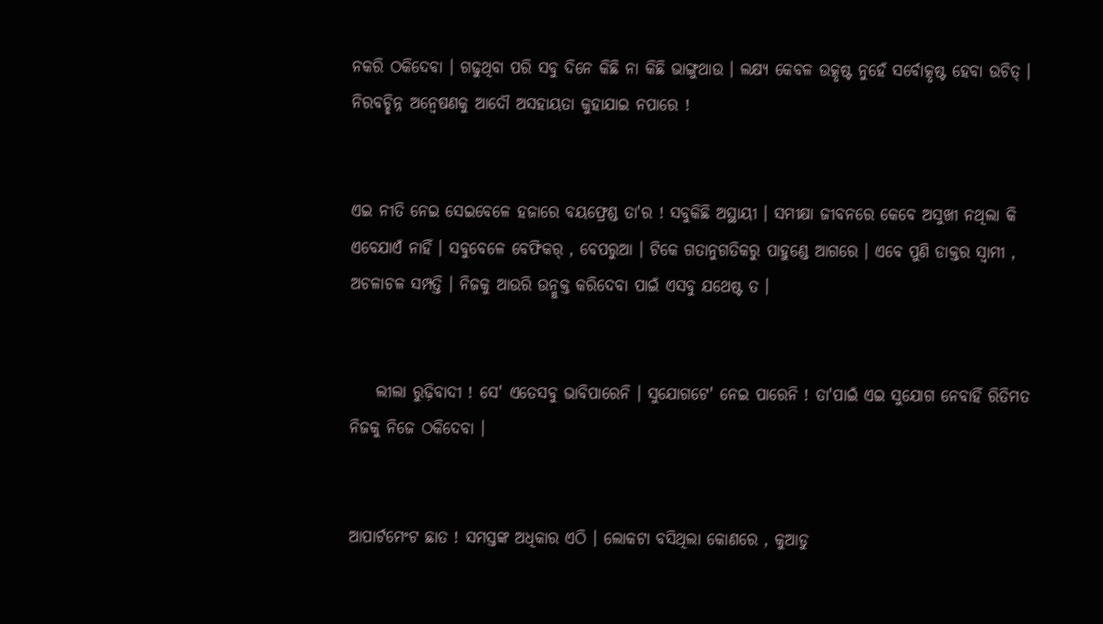ନକରି ଠକିଦେବା । ଗଢୁଥିବା ପରି ସବୁ ଦିନେ କିଛି ନା କିଛି ଭାଙ୍ଗୁଥାଉ । ଲକ୍ଷ୍ୟ କେବଳ ଉତ୍କୃଷ୍ଟ ନୁହେଁ ସର୍ବୋତ୍କୃଷ୍ଟ ହେବା ଉଚିତ୍ । ନିରବଚ୍ଛିନ୍ନ ଅନ୍ୱେଷଣକୁ ଆଦୌ ଅସହାୟତା କୁହାଯାଇ ନପାରେ !


ଏଇ ନୀତି ନେଇ ସେଇବେଳେ ହଜାରେ ବୟଫ୍ରେଣ୍ଡ ତା'ର ! ସବୁକିଛି ଅସ୍ଥାୟୀ । ସମୀକ୍ଷା ଜୀବନରେ କେବେ ଅସୁଖୀ ନଥିଲା କି ଏବେଯାଏଁ ନାହିଁ । ସବୁବେଳେ ବେଫିକର୍ , ବେପରୁଆ । ଟିକେ ଗତାନୁଗତିକରୁ ପାହୁଣ୍ଡେ ଆଗରେ । ଏବେ ପୁଣି ଡାକ୍ତର ସ୍ୱାମୀ , ଅଚଳାଚଳ ସମ୍ପତ୍ତି । ନିଜକୁ ଆଉରି ଉନ୍ମୁକ୍ତ କରିଦେବା ପାଇଁ ଏସବୁ ଯଥେଷ୍ଟ ତ ।


    ଲୀଲା ରୁଢ଼ିବାଦୀ ! ସେ' ଏତେସବୁ ଭାବିପାରେନି । ସୁଯୋଗଟେ' ନେଇ ପାରେନି ! ତା'ପାଇଁ ଏଇ ସୁଯୋଗ ନେବାହିଁ ରିତିମତ ନିଜକୁ ନିଜେ ଠକିଦେବା ।


ଆପାର୍ଟମେଂଟ ଛାତ ! ସମସ୍ତଙ୍କ ଅଧିକାର ଏଠି । ଲୋକଟା ବସିଥିଲା କୋଣରେ , କୁଆଡୁ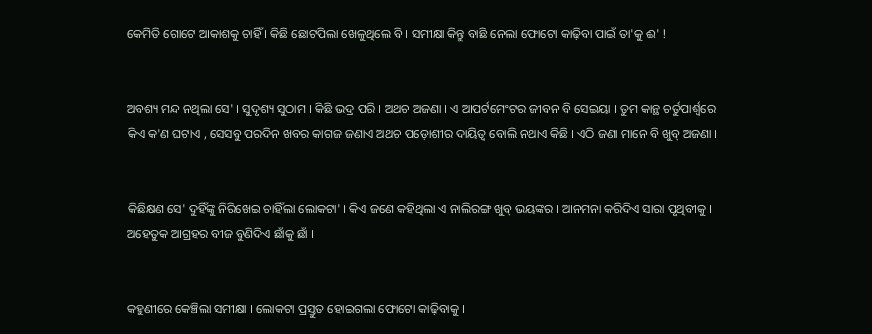କେମିତି ଗୋଟେ ଆକାଶକୁ ଚାହିଁ । କିଛି ଛୋଟପିଲା ଖେଳୁଥିଲେ ବି । ସମୀକ୍ଷା କିନ୍ତୁ ବାଛି ନେଲା ଫୋଟୋ କାଢ଼ିବା ପାଇଁ ତା'କୁ ଈ' !


ଅବଶ୍ୟ ମନ୍ଦ ନଥିଲା ସେ' । ସୁଦୃଶ୍ୟ ସୁଠାମ । କିଛି ଭଦ୍ର ପରି । ଅଥଚ ଅଜଣା । ଏ ଆପର୍ଟମେଂଟର ଜୀବନ ବି ସେଇୟା । ତୁମ କାନ୍ଥ ଚର୍ତୁପାର୍ଶ୍ଵରେ କିଏ କ'ଣ ଘଟାଏ , ସେସବୁ ପରଦିନ ଖବର କାଗଜ ଜଣାଏ ଅଥଚ ପଡ଼ୋଶୀର ଦାୟିତ୍ୱ ବୋଲି ନଥାଏ କିଛି । ଏଠି ଜଣା ମାନେ ବି ଖୁବ୍ ଅଜଣା ।


କିଛିକ୍ଷଣ ସେ' ଦୁହିଁଙ୍କୁ ନିରିଖେଇ ଚାହିଁଲା ଲୋକଟା' । କିଏ ଜଣେ କହିଥିଲା ଏ ନାଲିରଙ୍ଗ ଖୁବ୍ ଭୟଙ୍କର । ଆନମନା କରିଦିଏ ସାରା ପୃଥିବୀକୁ । ଅହେତୁକ ଆଗ୍ରହର ବୀଜ ବୁଣିଦିଏ ଛାଁକୁ ଛାଁ ।


କହୁଣୀରେ କେଞ୍ଚିଲା ସମୀକ୍ଷା । ଲୋକଟା ପ୍ରସ୍ତୁତ ହୋଇଗଲା ଫୋଟୋ କାଢ଼ିବାକୁ ।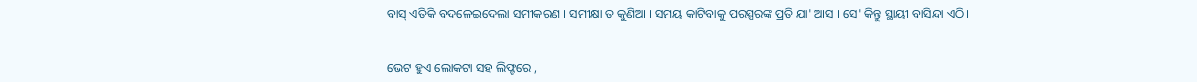ବାସ୍ ଏତିକି ବଦଳେଇଦେଲା ସମୀକରଣ । ସମୀକ୍ଷା ତ କୁଣିଆ । ସମୟ କାଟିବାକୁ ପରସ୍ପରଙ୍କ ପ୍ରତି ଯା' ଆସ । ସେ' କିନ୍ତୁ ସ୍ଥାୟୀ ବାସିନ୍ଦା ଏଠି।


ଭେଟ ହୁଏ ଲୋକଟା ସହ ଲିଫ୍ଟରେ ,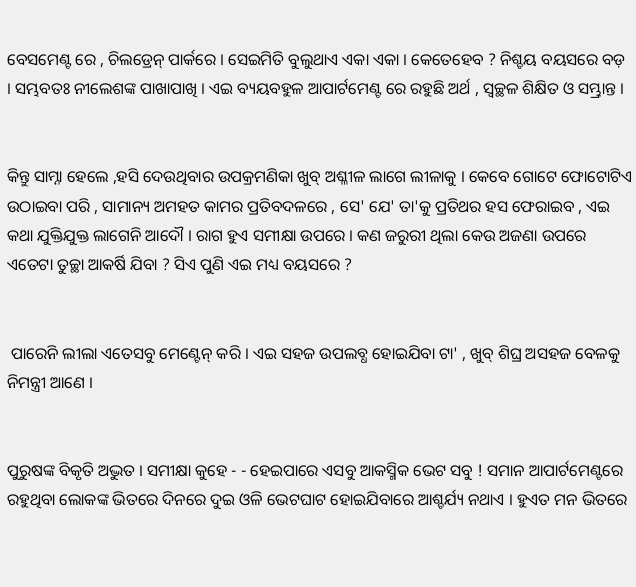ବେସମେଣ୍ଟ ରେ , ଚିଲଡ୍ରେନ୍ ପାର୍କରେ । ସେଇମିତି ବୁଲୁଥାଏ ଏକା ଏକା । କେତେହେବ ? ନିଶ୍ଚୟ ବୟସରେ ବଡ଼ । ସମ୍ଭବତଃ ନୀଲେଶଙ୍କ ପାଖାପାଖି । ଏଇ ବ୍ୟୟବହୁଳ ଆପାର୍ଟମେଣ୍ଟ ରେ ରହୁଛି ଅର୍ଥ , ସ୍ୱଚ୍ଛଳ ଶିକ୍ଷିତ ଓ ସମ୍ଭ୍ରାନ୍ତ ।


କିନ୍ତୁ ସାମ୍ନା ହେଲେ ,ହସି ଦେଉଥିବାର ଉପକ୍ରମଣିକା ଖୁବ୍ ଅଶ୍ଳୀଳ ଲାଗେ ଲୀଳାକୁ । କେବେ ଗୋଟେ ଫୋଟୋଟିଏ ଉଠାଇବା ପରି , ସାମାନ୍ୟ ଅମହତ କାମର ପ୍ରତିବଦଳରେ , ସେ' ଯେ' ତା'କୁ ପ୍ରତିଥର ହସ ଫେରାଇବ , ଏଇ କଥା ଯୁକ୍ତିଯୁକ୍ତ ଲାଗେନି ଆଦୌ । ରାଗ ହୁଏ ସମୀକ୍ଷା ଉପରେ । କଣ ଜରୁରୀ ଥିଲା କେଉ ଅଜଣା ଉପରେ ଏତେଟା ତୁଚ୍ଛା ଆକର୍ଷି ଯିବା ? ସିଏ ପୁଣି ଏଇ ମଧ୍ୟ ବୟସରେ ?


 ପାରେନି ଲୀଲା ଏତେସବୁ ମେଣ୍ଟେନ୍ କରି । ଏଇ ସହଜ ଉପଲବ୍ଧ ହୋଇଯିବା ଟା' , ଖୁବ୍ ଶିଘ୍ର ଅସହଜ ବେଳକୁ ନିମନ୍ତ୍ରୀ ଆଣେ ।


ପୁରୁଷଙ୍କ ବିକୃତି ଅଦ୍ଭୁତ । ସମୀକ୍ଷା କୁହେ - - ହେଇପାରେ ଏସବୁ ଆକସ୍ମିକ ଭେଟ ସବୁ ! ସମାନ ଆପାର୍ଟମେଣ୍ଟରେ ରହୁଥିବା ଲୋକଙ୍କ ଭିତରେ ଦିନରେ ଦୁଇ ଓଳି ଭେଟଘାଟ ହୋଇଯିବାରେ ଆଶ୍ଚର୍ଯ୍ୟ ନଥାଏ । ହୁଏତ ମନ ଭିତରେ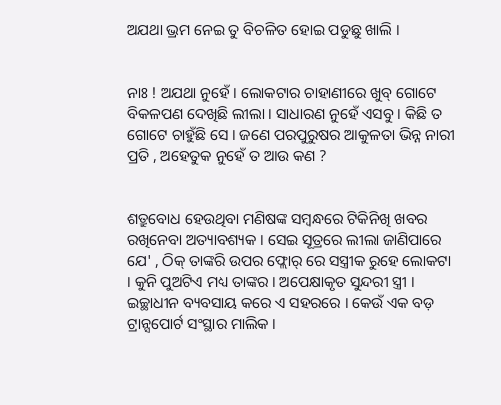ଅଯଥା ଭ୍ରମ ନେଇ ତୁ ବିଚଳିତ ହୋଇ ପଡୁଛୁ ଖାଲି ।


ନାଃ ! ଅଯଥା ନୁହେଁ । ଲୋକଟାର ଚାହାଣୀରେ ଖୁବ୍ ଗୋଟେ ବିକଳପଣ ଦେଖିଛି ଲୀଲା । ସାଧାରଣ ନୁହେଁ ଏସବୁ । କିଛି ତ ଗୋଟେ ଚାହୁଁଛି ସେ । ଜଣେ ପରପୁରୁଷର ଆକୁଳତା ଭିନ୍ନ ନାରୀ ପ୍ରତି , ଅହେତୁକ ନୁହେଁ ତ ଆଉ କଣ ?


ଶତ୍ରୁବୋଧ ହେଉଥିବା ମଣିଷଙ୍କ ସମ୍ବନ୍ଧରେ ଟିକିନିଖି ଖବର ରଖିନେବା ଅତ୍ୟାବଶ୍ୟକ । ସେଇ ସୂତ୍ରରେ ଲୀଲା ଜାଣିପାରେ ଯେ' , ଠିକ୍ ତାଙ୍କରି ଉପର ଫ୍ଲୋର୍ ରେ ସସ୍ତ୍ରୀକ ରୁହେ ଲୋକଟା । କୁନି ପୁଅଟିଏ ମଧ୍ୟ ତାଙ୍କର । ଅପେକ୍ଷାକୃତ ସୁନ୍ଦରୀ ସ୍ତ୍ରୀ । ଇଚ୍ଛାଧୀନ ବ୍ୟବସାୟ କରେ ଏ ସହରରେ । କେଉଁ ଏକ ବଡ଼ ଟ୍ରାନ୍ସପୋର୍ଟ ସଂସ୍ଥାର ମାଲିକ ।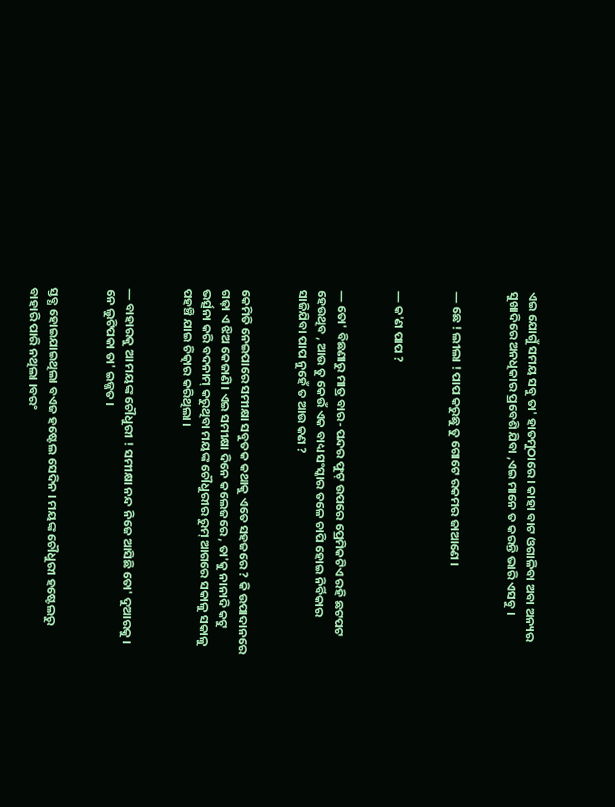ଏଇ ଯୋଗୁଁ ସମୟ ସବୁ ତା' ହାତମୁଠାରେ । କାହା ବାଟ ଓଗାଳିବା ଅବା ଅନ୍ୟର ସୁଖାଦିରେ ଅନଧିକାର ପ୍ରବେଶି ଯିବା ,ଏଇ ମାନେ ତ କରନ୍ତି ଭାରି ଏସବୁ ।


― ଛେ ! ଲୀଲା ! ପାପ କରୁଛୁ ତୁ ଗୋଟେ ରକମର ଜାଆଣେ ।


― କ'ଣ ପାପ ?


― ତୋ' ବିଛଣାରୁ ମାତ୍ର ବାର- ପନ୍ଦର ଫୁଟ୍ ଉପରେ ପ୍ରେମିକଟିଏ ରହି ଛଟପଟ ହେଉଥିବ , ଆଉ ତୁ କେଉଁ ଏକ ବାଧ୍ୟ ସଂସ୍କାର ତଳେ ଚାପି ହୋଇ ନିର୍ବିକାର ସାଜିଯିବା ପାପ ନୁହେଁ ତ ଆଉ କଣ ?


କେମିତି ନେଇପାରେ ସମୀକ୍ଷା ସବୁତକ କଥାକୁ ଏତେ ସହଜରେ ? କି ଉପାଦାନରେ ଗଢ଼ା ଏ ଝିଅ କେଜାଣି। ଏଇ ସମୀକ୍ଷା ଦିନେ କଲେଜରେ , ତା'କୁ ନାନାଦି କଟୁ ଭର୍ତ୍ସନା କରି ବଦନାମ୍ କରୁଥିବା ମୟଙ୍କ ଚୌଧୁରୀର ରୁମ୍ ଆଗରେ ସକାଳୁ ସକାଳୁ ପହଞ୍ଚି ଯାଇ ଚିତ୍କାର କରିଥିଲା ।


― ବାହାରକୁ ଆ ମୟଙ୍କ ଚୌଧୁରୀ ! ସମୀକ୍ଷା ନନ୍ଦ ନିଜେ ଆସିଛି ତୋ' ଦୁଆରକୁ । ନେ ଲୁଟିପକା ତା' ଇଜ୍ଜତ ।


ସ୍ତବ୍ଧ ହୋଇଯାଇଥିଲା ବଏଜ ହଷ୍ଟେଲ ସେଦିନ । ମୟଙ୍କ ଚୌଧୁରୀ ହଷ୍ଟେଲରୁ ବାହାରି ପାରି ନଥିଲା ।ବରଂ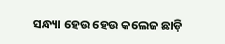ସନ୍ଧ୍ୟା ହେଉ ହେଉ କଲେଜ ଛାଡ଼ି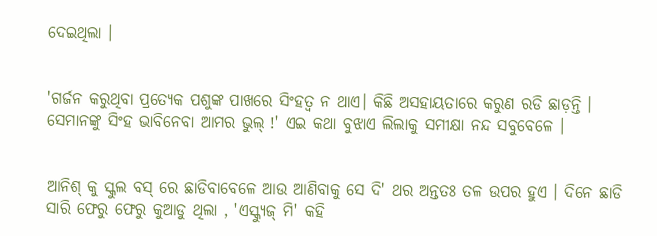ଦେଇଥିଲା ।


'ଗର୍ଜନ କରୁଥିବା ପ୍ରତ୍ୟେକ ପଶୁଙ୍କ ପାଖରେ ସିଂହତ୍ୱ ନ ଥାଏ। କିଛି ଅସହାୟତାରେ କରୁଣ ରଡି ଛାଡ଼ନ୍ତି । ସେମାନଙ୍କୁ ସିଂହ ଭାବିନେବା ଆମର ଭୁଲ୍ !' ଏଇ କଥା ବୁଝାଏ ଲିଲାକୁ ସମୀକ୍ଷା ନନ୍ଦ ସବୁବେଳେ ।


ଆନିଶ୍ କୁ ସ୍କୁଲ ବସ୍ ରେ ଛାଡିବାବେଳେ ଆଉ ଆଣିବାକୁ ସେ ଦି' ଥର ଅନ୍ତତଃ ତଳ ଉପର ହୁଏ । ଦିନେ ଛାଡି ସାରି ଫେରୁ ଫେରୁ କୁଆଡୁ ଥିଲା , 'ଏସ୍କ୍ୟୁଜ୍ ମି' କହି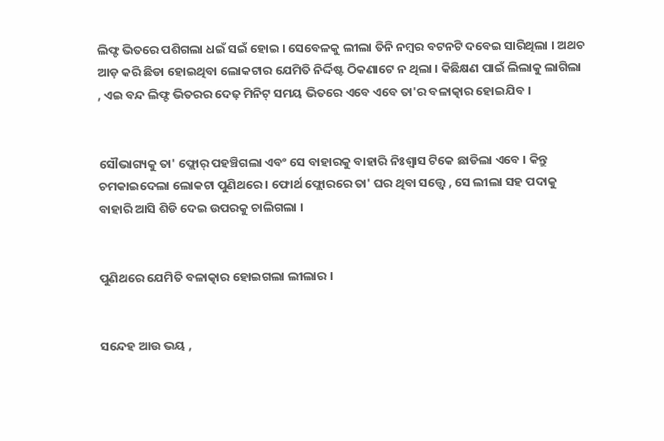ଲିଫ୍ଟ ଭିତରେ ପଶିଗଲା ଧଇଁ ସଇଁ ହୋଇ । ସେବେଳକୁ ଲୀଲା ତିନି ନମ୍ବର ବଟନଟି ଦବେଇ ସାରିଥିଲା । ଅଥଚ ଆଡ଼ କରି ଛିଡା ହୋଇଥିବା ଲୋକଟାର ଯେମିତି ନିର୍ଦ୍ଦିଷ୍ଟ ଠିକଣାଟେ ନ ଥିଲା । କିଛିକ୍ଷଣ ପାଇଁ ଲିଲାକୁ ଲାଗିଲା , ଏଇ ବନ୍ଦ ଲିଫ୍ଟ ଭିତରର ଦେଢ଼ ମିନିଟ୍ ସମୟ ଭିତରେ ଏବେ ଏବେ ତା'ର ବଳାତ୍କାର ହୋଇଯିବ ।


ସୌଭାଗ୍ୟକୁ ତା' ଫ୍ଲୋର୍ ପହଞ୍ଚିଗଲା ଏବଂ ସେ ବାହାରକୁ ବାହାରି ନିଃଶ୍ୱାସ ଟିକେ ଛାଡିଲା ଏବେ । କିନ୍ତୁ ଚମକାଇଦେଲା ଲୋକଟା ପୁଣିଥରେ । ଫୋର୍ଥ ଫ୍ଲୋରରେ ତା' ଘର ଥିବା ସତ୍ତ୍ୱେ , ସେ ଲୀଲା ସହ ପଦାକୁ ବାହାରି ଆସି ଶିଡି ଦେଇ ଉପରକୁ ଚାଲିଗଲା ।


ପୁଣିଥରେ ଯେମିତି ବଳାତ୍କାର ହୋଇଗଲା ଲୀଲାର ।


ସନ୍ଦେହ ଆଉ ଭୟ ,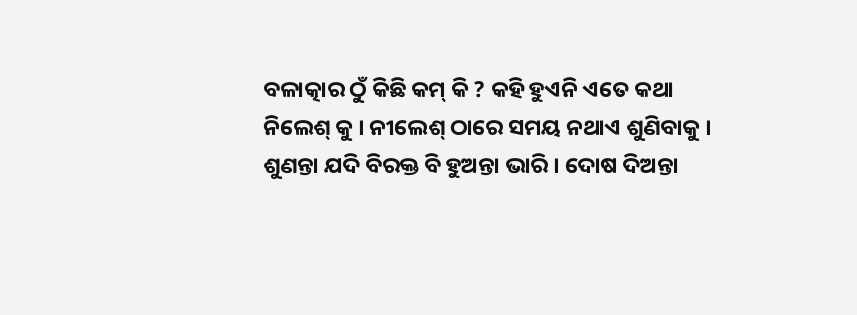ବଳାତ୍କାର ଠୁଁ କିଛି କମ୍ କି ? କହି ହୁଏନି ଏତେ କଥା ନିଲେଶ୍ କୁ । ନୀଲେଶ୍ ଠାରେ ସମୟ ନଥାଏ ଶୁଣିବାକୁ । ଶୁଣନ୍ତା ଯଦି ବିରକ୍ତ ବି ହୁଅନ୍ତା ଭାରି । ଦୋଷ ଦିଅନ୍ତା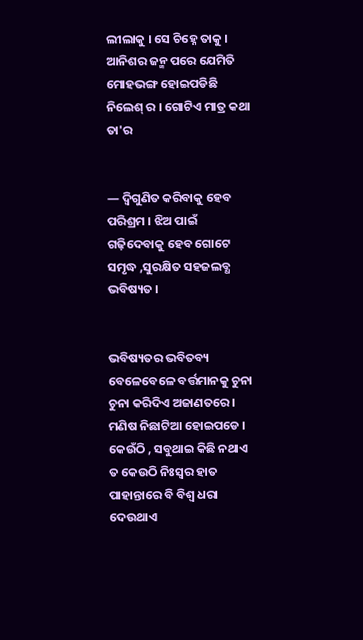ଲୀଲାକୁ । ସେ ଚିହ୍ନେ ତାକୁ । ଆନିଶର ଜନ୍ମ ପରେ ଯେମିତି ମୋହଭଙ୍ଗ ହୋଇପଡିଛି ନିଲେଶ୍ ର । ଗୋଟିଏ ମାତ୍ର କଥା ତା'ର


― ଦ୍ବିଗୁଣିତ କରିବାକୁ ହେବ ପରିଶ୍ରମ । ଝିଅ ପାଇଁ ଗଢ଼ିଦେବାକୁ ହେବ ଗୋଟେ ସମୃଦ୍ଧ ,ସୁରକ୍ଷିତ ସହଜଲବ୍ଧ ଭବିଷ୍ୟତ ।


ଭବିଷ୍ୟତର ଭବିତବ୍ୟ ବେଳେବେଳେ ବର୍ତ୍ତମାନକୁ ଚୁନା ଚୁନା କରିଦିଏ ଅଜାଣତରେ । ମଣିଷ ନିଛାଟିଆ ହୋଇପଡେ । କେଉଁଠି , ସବୁଥାଇ କିଛି ନଥାଏ ତ କେଉଠି ନିଃସ୍ୱର ହାତ ପାହାନ୍ତାରେ ବି ବିଶ୍ୱ ଧରା ଦେଉଥାଏ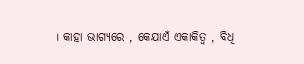। କାହା ଭାଗ୍ୟରେ , କେଯାଏଁ ଏକାକିତ୍ୱ , ବିଧି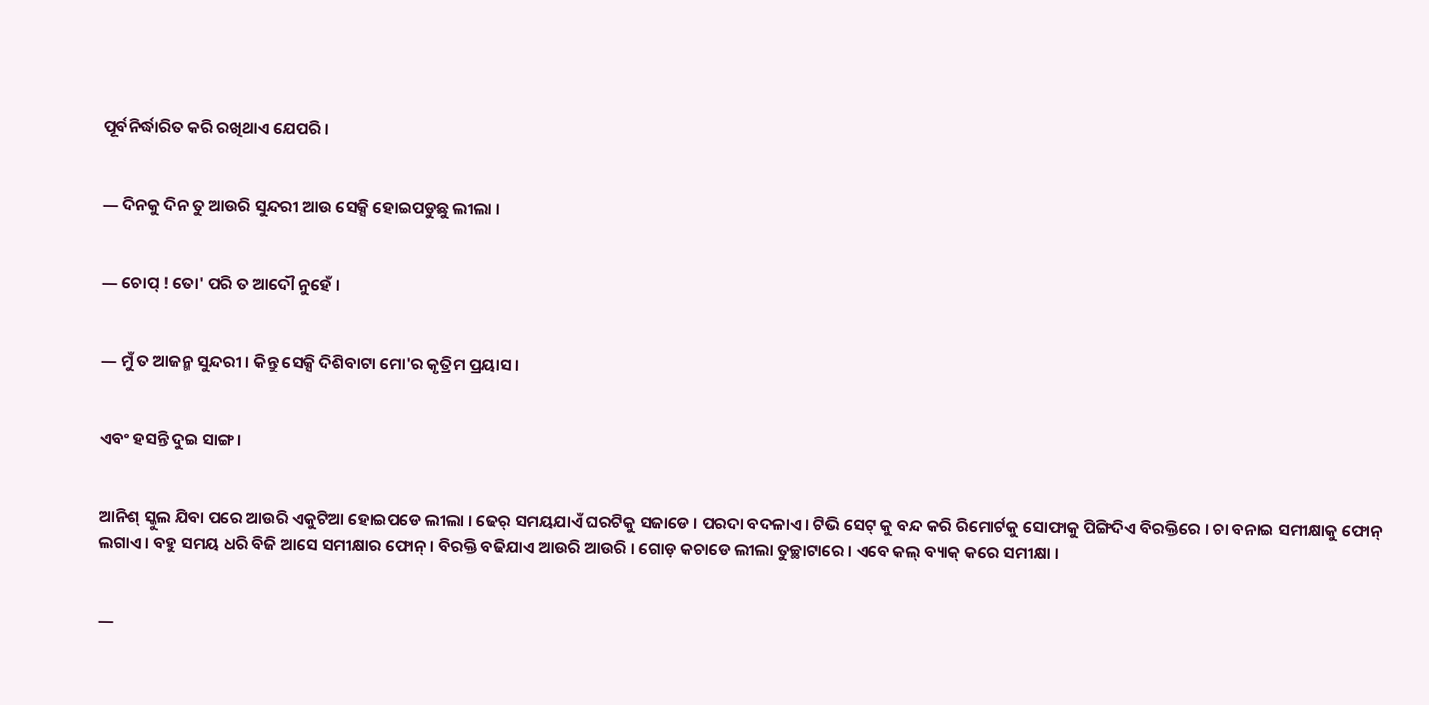ପୂର୍ବନିର୍ଦ୍ଧାରିତ କରି ରଖିଥାଏ ଯେପରି ।


― ଦିନକୁ ଦିନ ତୁ ଆଉରି ସୁନ୍ଦରୀ ଆଉ ସେକ୍ସି ହୋଇପଡୁଛୁ ଲୀଲା ।


― ଚୋପ୍ ! ତୋ' ପରି ତ ଆଦୌ ନୁହେଁ ।


― ମୁଁ ତ ଆଜନ୍ମ ସୁନ୍ଦରୀ । କିନ୍ତୁ ସେକ୍ସି ଦିଶିବାଟା ମୋ'ର କୃତ୍ରିମ ପ୍ରୟାସ ।


ଏବଂ ହସନ୍ତି ଦୁଇ ସାଙ୍ଗ ।


ଆନିଶ୍ ସ୍କୁଲ ଯିବା ପରେ ଆଉରି ଏକୁଟିଆ ହୋଇପଡେ ଲୀଲା । ଢେର୍ ସମୟଯାଏଁ ଘରଟିକୁ ସଜାଡେ । ପରଦା ବଦଳାଏ । ଟିଭି ସେଟ୍ କୁ ବନ୍ଦ କରି ରିମୋର୍ଟକୁ ସୋଫାକୁ ପିଙ୍ଗିଦିଏ ବିରକ୍ତିରେ । ଚା ବନାଇ ସମୀକ୍ଷାକୁ ଫୋନ୍ ଲଗାଏ । ବହୁ ସମୟ ଧରି ବିଜି ଆସେ ସମୀକ୍ଷାର ଫୋନ୍ । ବିରକ୍ତି ବଢିଯାଏ ଆଉରି ଆଉରି । ଗୋଡ଼ କଚାଡେ ଲୀଲା ତୁଚ୍ଛାଟାରେ । ଏବେ କଲ୍ ବ୍ୟାକ୍ କରେ ସମୀକ୍ଷା ।


―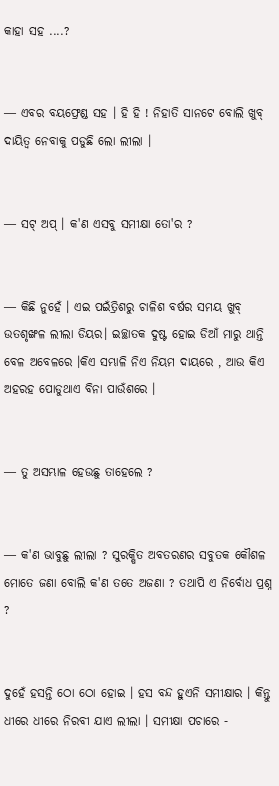କାହା ସହ ....?


― ଏବର ବୟଫ୍ରେଣ୍ଡ ସହ । ହି ହି ! ନିହାତି ସାନଟେ ବୋଲି ଖୁବ୍ ଦାୟିତ୍ୱ ନେବାକୁ ପଡୁଛି ଲୋ ଲୀଲା ।


― ସଟ୍ ଅପ୍ । କ'ଣ ଏସବୁ ସମୀକ୍ଷା ତୋ'ର ?


― କିଛି ନୁହେଁ । ଏଇ ପଇଁତ୍ରିଶରୁ ଚାଳିଶ ବର୍ଷର ସମୟ ଖୁବ୍ ଉତଶୃଙ୍ଖଳ ଲୀଲା ଡିୟର। ଇଚ୍ଛାତକ ଦୁଷ୍ଟ ହୋଇ ଡିଆଁ ମାରୁ ଥାନ୍ତି ବେଳ ଅବେଳରେ ।କିଏ ସମ୍ଭାଳି ନିଏ ନିୟମ ଦାୟରେ , ଆଉ କିଏ ଅହରହ ପୋଡୁଥାଏ ବିନା ପାଉଁଶରେ ।


― ତୁ ଅସମ୍ଭାଳ ହେଉଛୁ ତାହେଲେ ?


― କ'ଣ ଭାବୁଛୁ ଲୀଲା ? ସୁରକ୍ଷିତ ଅବତରଣର ସବୁତକ କୌଶଳ ମୋତେ ଜଣା ବୋଲି କ'ଣ ତତେ ଅଜଣା ? ତଥାପି ଏ ନିର୍ବୋଧ ପ୍ରଶ୍ନ ?


ଦୁହେଁ ହସନ୍ତି ଠୋ ଠୋ ହୋଇ । ହସ ବନ୍ଦ ହୁଏନି ସମୀକ୍ଷାର । କିନ୍ତୁ ଧୀରେ ଧୀରେ ନିରବୀ ଯାଏ ଲୀଲା । ସମୀକ୍ଷା ପଚାରେ -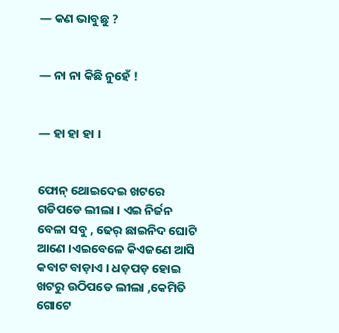― କଣ ଭାବୁଛୁ ?


― ନା ନା କିଛି ନୁହେଁ !


― ହା ହା ହା ।


ଫୋନ୍ ଥୋଇଦେଇ ଖଟରେ ଗଡିପଡେ ଲୀଲା । ଏଇ ନିର୍ଜନ ବେଳା ସବୁ , ଢେର୍ ଛାଇନିଦ ଘୋଟି ଆଣେ ।ଏଇବେଳେ କିଏଜଣେ ଆସି କବାଟ ବାଡ଼ାଏ । ଧଡ଼ପଡ଼ ହୋଇ ଖଟରୁ ଉଠିପଡେ ଲୀଲା ,କେମିତି ଗୋଟେ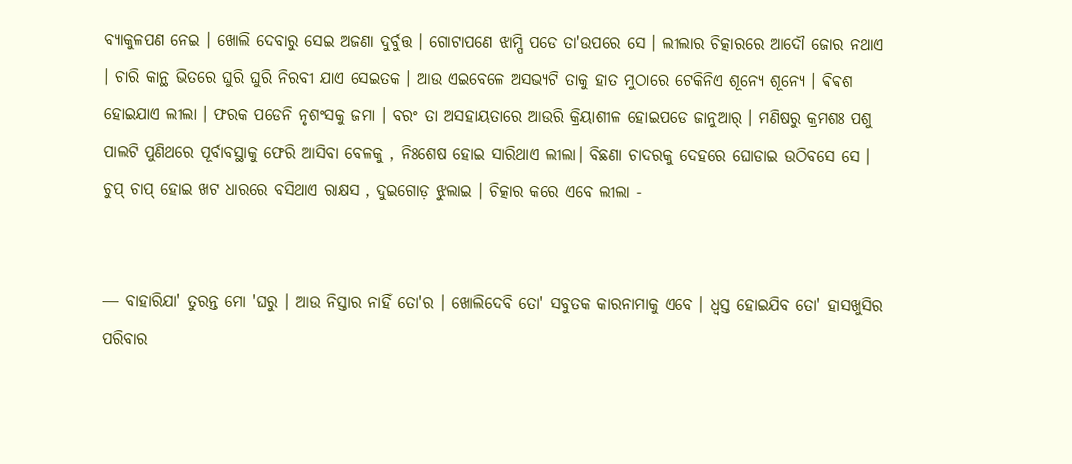ବ୍ୟାକୁଳପଣ ନେଇ । ଖୋଲି ଦେବାରୁ ସେଇ ଅଜଣା ଦୁର୍ବୁତ୍ତ । ଗୋଟାପଣେ ଝାମ୍ପି ପଡେ ତା'ଉପରେ ସେ । ଲୀଲାର ଚିତ୍କାରରେ ଆଦୌ ଜୋର ନଥାଏ । ଚାରି କାନ୍ଥ ଭିତରେ ଘୁରି ଘୁରି ନିରବୀ ଯାଏ ସେଇତକ । ଆଉ ଏଇବେଳେ ଅସଭ୍ୟଟି ତାକୁ ହାତ ମୁଠାରେ ଟେକିନିଏ ଶୂନ୍ୟେ ଶୂନ୍ୟେ । ଵିଵଶ ହୋଇଯାଏ ଲୀଲା । ଫରକ ପଡେନି ନୃଶଂସକୁ ଜମା । ବରଂ ତା ଅସହାୟତାରେ ଆଉରି କ୍ରିୟାଶୀଳ ହୋଇପଡେ ଜାନୁଆର୍ । ମଣିଷରୁ କ୍ରମଶଃ ପଶୁ ପାଲଟି ପୁଣିଥରେ ପୂର୍ବାବସ୍ଥାକୁ ଫେରି ଆସିବା ବେଳକୁ , ନିଃଶେଷ ହୋଇ ସାରିଥାଏ ଲୀଲା। ବିଛଣା ଚାଦରକୁ ଦେହରେ ଘୋଡାଇ ଉଠିବସେ ସେ । ଚୁପ୍ ଚାପ୍ ହୋଇ ଖଟ ଧାରରେ ବସିଥାଏ ରାକ୍ଷସ , ଦୁଇଗୋଡ଼ ଝୁଲାଇ । ଚିତ୍କାର କରେ ଏବେ ଲୀଲା -


― ବାହାରିଯା' ତୁରନ୍ତ ମୋ 'ଘରୁ । ଆଉ ନିସ୍ତାର ନାହିଁ ତୋ'ର । ଖୋଲିଦେବି ତୋ' ସବୁତକ କାରନାମାକୁ ଏବେ । ଧ୍ୱସ୍ତ ହୋଇଯିବ ତୋ' ହାସଖୁସିର ପରିବାର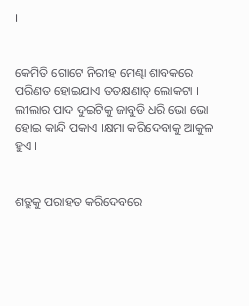।


କେମିତି ଗୋଟେ ନିରୀହ ମେଣ୍ଢା ଶାବକରେ ପରିଣତ ହୋଇଯାଏ ତତକ୍ଷଣାତ୍ ଲୋକଟା । ଲୀଲାର ପାଦ ଦୁଇଟିକୁ ଜାବୁଡି ଧରି ଭୋ ଭୋ ହୋଇ କାନ୍ଦି ପକାଏ ।କ୍ଷମା କରିଦେବାକୁ ଆକୁଳ ହୁଏ ।


ଶତ୍ରୁକୁ ପରାହତ କରିଦେବରେ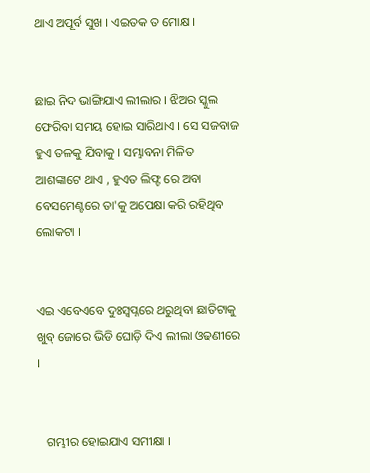ଥାଏ ଅପୂର୍ବ ସୁଖ । ଏଇତକ ତ ମୋକ୍ଷ ।


ଛାଇ ନିଦ ଭାଙ୍ଗିଯାଏ ଲୀଲାର । ଝିଅର ସ୍କୁଲ ଫେରିବା ସମୟ ହୋଇ ସାରିଥାଏ । ସେ ସଜବାଜ ହୁଏ ତଳକୁ ଯିବାକୁ । ସମ୍ଭାବନା ମିଳିତ ଆଶଙ୍କାଟେ ଥାଏ , ହୁଏତ ଲିଫ୍ଟ ରେ ଅବା ବେସମେଣ୍ଟରେ ତା'କୁ ଅପେକ୍ଷା କରି ରହିଥିବ ଲୋକଟା ।


ଏଇ ଏବେଏବେ ଦୁଃସ୍ୱପ୍ନରେ ଥରୁଥିବା ଛାତିଟାକୁ ଖୁବ୍ ଜୋରେ ଭିଡି ଘୋଡ଼ି ଦିଏ ଲୀଲା ଓଢଣୀରେ ।


   ଗମ୍ଭୀର ହୋଇଯାଏ ସମୀକ୍ଷା ।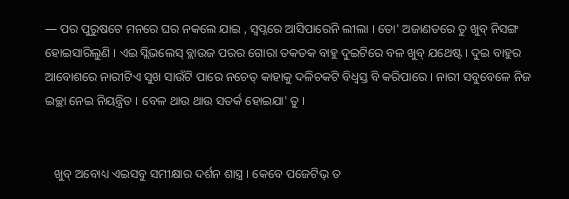― ପର ପୁରୁଷଟେ ମନରେ ଘର ନକଲେ ଯାଇ , ସ୍ୱପ୍ନରେ ଆସିପାରେନି ଲୀଲା । ତୋ' ଅଜାଣତରେ ତୁ ଖୁବ୍ ନିସଙ୍ଗ ହୋଇସାରିଲୁଣି । ଏଇ ସ୍ଲିଭଲେସ୍ ବ୍ଲାଉଜ ପରର ଗୋରା ତକତକ ବାହୁ ଦୁଇଟିରେ ବଳ ଖୁବ୍ ଯଥେଷ୍ଟ । ଦୁଇ ବାହୁର ଆବୋଶରେ ନାରୀଟିଏ ସୁଖ ସାଉଁଟି ପାରେ ନଚେତ୍ କାହାକୁ ଦଳିଚକଟି ବିଧ୍ୱସ୍ତ ବି କରିପାରେ । ନାରୀ ସବୁବେଳେ ନିଜ ଇଚ୍ଛା ନେଇ ନିୟନ୍ତ୍ରିତ । ବେଳ ଥାଉ ଥାଉ ସତର୍କ ହୋଇଯା' ତୁ ।


   ଖୁବ୍ ଅବୋଧ୍ୟ ଏଇସବୁ ସମୀକ୍ଷାର ଦର୍ଶନ ଶାସ୍ତ୍ର । କେବେ ପଜେଟିଭ୍ ତ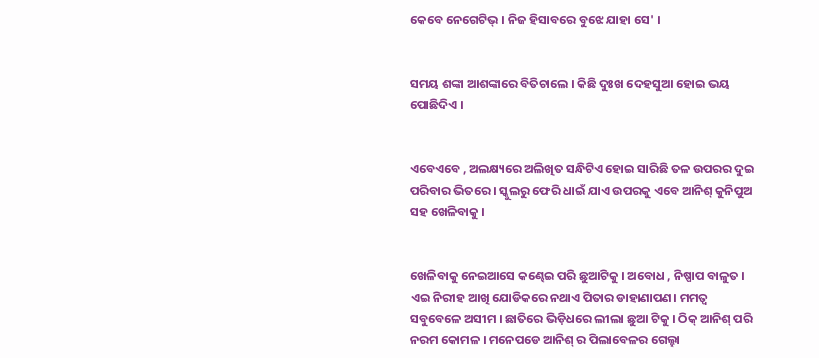କେବେ ନେଗେଟିଭ୍ । ନିଜ ହିସାବରେ ବୁଝେ ଯାହା ସେ' ।


ସମୟ ଶଙ୍କା ଆଶଙ୍କାରେ ବିତିଚାଲେ । କିଛି ଦୁଃଖ ଦେହସୁଆ ହୋଇ ଭୟ ପୋଛିଦିଏ ।


ଏବେଏବେ , ଅଲକ୍ଷ୍ୟରେ ଅଲିଖିତ ସନ୍ଧିଟିଏ ହୋଇ ସାରିଛି ତଳ ଉପରର ଦୁଇ ପରିବାର ଭିତରେ । ସ୍କୁଲରୁ ଫେରି ଧାଇଁ ଯାଏ ଉପରକୁ ଏବେ ଆନିଶ୍ କୁନିପୁଅ ସହ ଖେଳିବାକୁ ।


ଖେଳିବାକୁ ନେଇଆସେ କଣ୍ଢେଇ ପରି ଛୁଆଟିକୁ । ଅବୋଧ , ନିଷ୍ପାପ ବାଳୁତ । ଏଇ ନିରୀହ ଆଖି ଯୋଡିକରେ ନଥାଏ ପିତାର ଡାହାଣାପଣ। ମମତ୍ୱ ସବୁବେଳେ ଅସୀମ । ଛାତିରେ ଭିଡ଼ିଧରେ ଲୀଲା ଛୁଆ ଟିକୁ । ଠିକ୍ ଆନିଶ୍ ପରି ନରମ କୋମଳ । ମନେପଡେ ଆନିଶ୍ ର ପିଲାବେଳର ଗେଲ୍ହା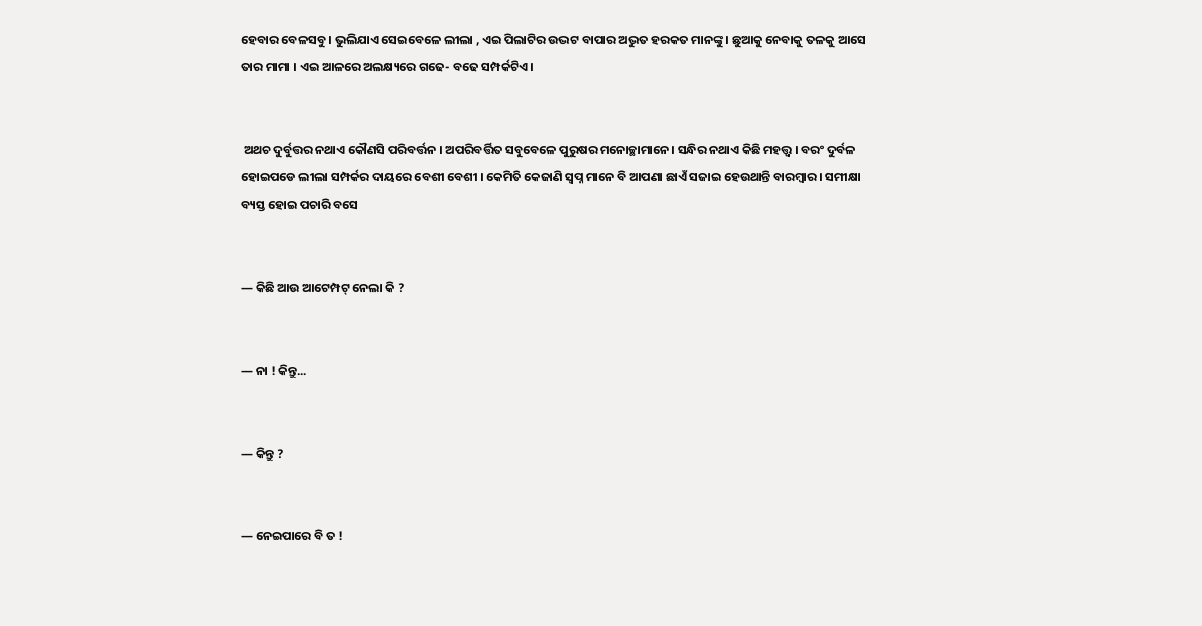ହେବାର ବେଳସବୁ । ଭୁଲିଯାଏ ସେଇବେଳେ ଲୀଲା , ଏଇ ପିଲାଟିର ଉଦ୍ଭଟ ବାପାର ଅଦ୍ଭୁତ ହରକତ ମାନଙ୍କୁ । ଛୁଆକୁ ନେବାକୁ ତଳକୁ ଆସେ ତାର ମାମା । ଏଇ ଆଳରେ ଅଲକ୍ଷ୍ୟରେ ଗଢେ- ବଢେ ସମ୍ପର୍କଟିଏ।


 ଅଥଚ ଦୁର୍ବୁତ୍ତର ନଥାଏ କୌଣସି ପରିବର୍ତ୍ତନ । ଅପରିବର୍ତ୍ତିତ ସବୁବେଳେ ପୁରୁଷର ମନୋଚ୍ଛାମାନେ। ସନ୍ଧିର ନଥାଏ କିଛି ମହତ୍ତ୍ୱ । ବରଂ ଦୁର୍ବଳ ହୋଇପଡେ ଲୀଲା ସମ୍ପର୍କର ଦାୟରେ ବେଶୀ ବେଶୀ । କେମିତି କେଜାଣି ସ୍ୱପ୍ନ ମାନେ ବି ଆପଣା ଛାଏଁ ସଜାଇ ହେଉଥାନ୍ତି ବାରମ୍ବାର । ସମୀକ୍ଷା ବ୍ୟସ୍ତ ହୋଇ ପଚାରି ବସେ


― କିଛି ଆଉ ଆଟେମ୍ପଟ୍ ନେଲା କି ?


― ନା ! କିନ୍ତୁ...


― କିନ୍ତୁ ?


― ନେଇପାରେ ବି ତ !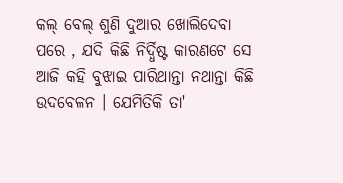କଲ୍ ବେଲ୍ ଶୁଣି ଦୁଆର ଖୋଲିଦେବା ପରେ , ଯଦି କିଛି ନିର୍ଦ୍ଧିଷ୍ଟ କାରଣଟେ ସେ ଆଜି କହି ବୁଝାଇ ପାରିଥାନ୍ତା ନଥାନ୍ତା କିଛି ଉଦବେଳନ । ଯେମିତିକି ତା'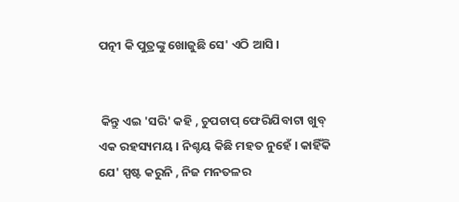ପତ୍ନୀ କି ପୁତ୍ରଙ୍କୁ ଖୋଜୁଛି ସେ' ଏଠି ଆସି ।


 କିନ୍ତୁ ଏଇ 'ସରି' କହି , ଚୁପଚାପ୍ ଫେରିଯିବାଟା ଖୁବ୍ ଏକ ରହସ୍ୟମୟ । ନିଶ୍ଚୟ କିଛି ମହତ ନୁହେଁ । କାହିଁକି ଯେ' ସ୍ପଷ୍ଟ କରୁନି , ନିଜ ମନତଳର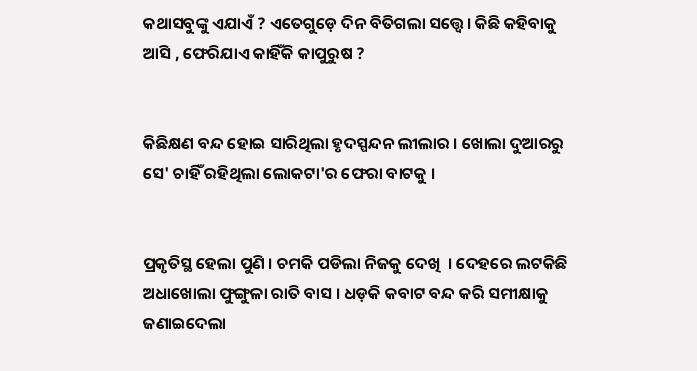କଥାସବୁଙ୍କୁ ଏଯାଏଁ ? ଏତେଗୁଡ଼େ ଦିନ ବିତିଗଲା ସତ୍ତ୍ୱେ। କିଛି କହିବାକୁ ଆସି , ଫେରିଯାଏ କାହିଁକି କାପୁରୁଷ ?


କିଛିକ୍ଷଣ ବନ୍ଦ ହୋଇ ସାରିଥିଲା ହୃଦସ୍ପନ୍ଦନ ଲୀଲାର । ଖୋଲା ଦୁଆରରୁ ସେ' ଚାହିଁ ରହିଥିଲା ଲୋକଟା'ର ଫେରା ବାଟକୁ ।


ପ୍ରକୃତିସ୍ଥ ହେଲା ପୁଣି । ଚମକି ପଡିଲା ନିଜକୁ ଦେଖି  । ଦେହରେ ଲଟକିଛି ଅଧାଖୋଲା ଫୁଙ୍ଗୁଳା ରାତି ବାସ । ଧଡ଼କି କବାଟ ବନ୍ଦ କରି ସମୀକ୍ଷାକୁ ଜଣାଇଦେଲା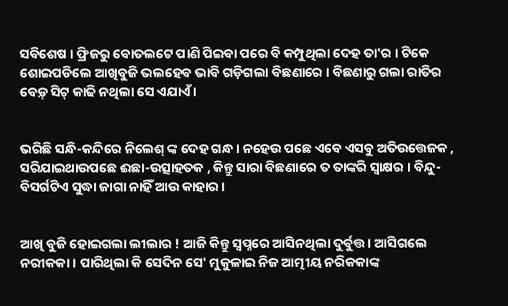ସବିଶେଷ । ଫ୍ରିଜରୁ ବୋତଲଟେ ପାଣି ପିଇବା ପରେ ବି କମ୍ପୁଥିଲା ଦେହ ତା'ର । ଟିକେ ଶୋଇପଡିଲେ ଆଖିବୁଜି ଭଲହେବ ଭାବି ଗଡ଼ିଗଲା ବିଛଣାରେ । ବିଛଣାରୁ ଗଲା ରାତିର ବେଡ଼୍ ସିଟ୍ କାଢି ନଥିଲା ସେ ଏଯାଏଁ ।


ଭରିଛି ସନ୍ଧି-କନ୍ଦିରେ ନିଲେଶ୍ ଙ୍କ ଦେହ ଗନ୍ଧ । ନହେଉ ପଛେ ଏବେ ଏସବୁ ଅତିଉତ୍ତେଜକ , ସରିଯାଇଥାଉପଛେ ଈଛା-ଉତ୍ସାହତକ , କିନ୍ତୁ ସାରା ବିଛଣାରେ ତ ତାଙ୍କରି ସ୍ଵାକ୍ଷର । ବିନ୍ଦୁ- ବିସର୍ଗଟିଏ ସୁଦ୍ଧା ଜାଗା ନାହିଁ ଆଉ କାହାର ।


ଆଖି ବୁଜି ହୋଇଗଲା ଲୀଲାର ! ଆଜି କିନ୍ତୁ ସ୍ୱପ୍ନରେ ଆସିନଥିଲା ଦୁର୍ବୁତ୍ତ । ଆସିଗଲେ ନରୀକକା । ପାରିଥିଲା କି ସେଦିନ ସେ' ମୁକୁଳାଇ ନିଜ ଆତ୍ମୀୟ ନରିକକାଙ୍କ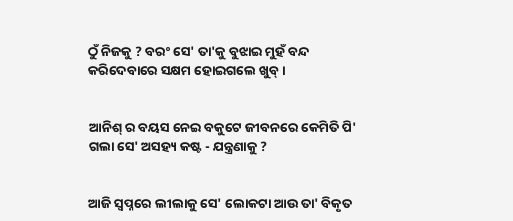ଠୁଁ ନିଜକୁ ? ବରଂ ସେ' ତା'କୁ ବୁଝାଇ ମୁହଁ ବନ୍ଦ କରିଦେବାରେ ସକ୍ଷମ ହୋଇଗଲେ ଖୁବ୍ ।


ଆନିଶ୍ ର ବୟସ ନେଇ ବକୁଟେ ଜୀବନରେ କେମିତି ପି' ଗଲା ସେ' ଅସହ୍ୟ କଷ୍ଟ - ଯନ୍ତ୍ରଣାକୁ ?


ଆଜି ସ୍ୱପ୍ନରେ ଲୀଲାକୁ ସେ' ଲୋକଟା ଆଉ ତା' ବିକୃତ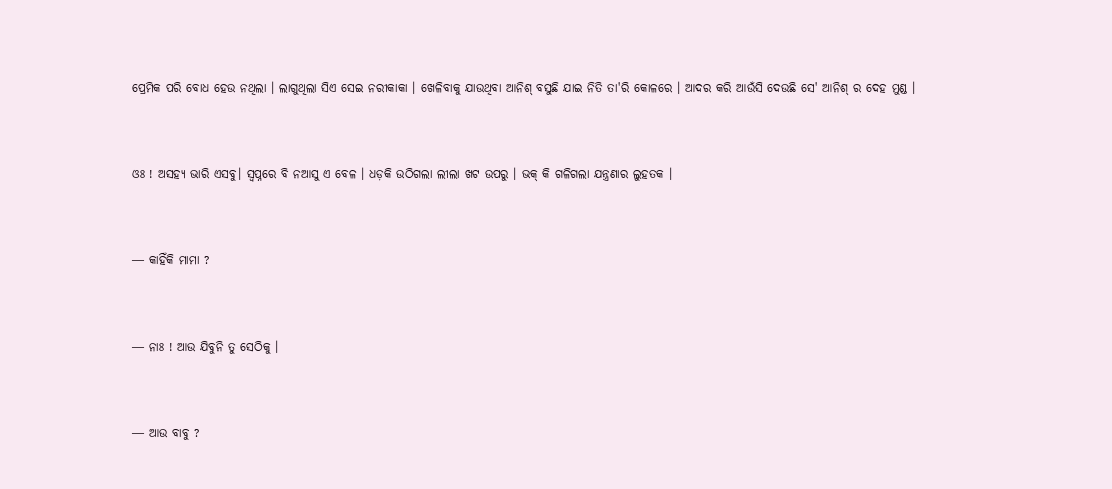ପ୍ରେମିକ ପରି ବୋଧ ହେଉ ନଥିଲା । ଲାଗୁଥିଲା ସିଏ ସେଇ ନରୀକାକା । ଖେଳିବାକୁ ଯାଉଥିବା ଆନିଶ୍ ବସୁଛି ଯାଇ ନିତି ତା'ରି କୋଳରେ । ଆଦର କରି ଆଉଁସି ଦେଉଛି ସେ' ଆନିଶ୍ ର ଦେହ ମୁଣ୍ଡ ।


ଓଃ ! ଅସହ୍ୟ ଭାରି ଏସବୁ। ସ୍ୱପ୍ନରେ ବି ନଆସୁ ଏ ବେଳ । ଧଡ଼କି ଉଠିଗଲା ଲୀଲା ଖଟ ଉପରୁ । ଭକ୍ କି ଗଳିଗଲା ଯନ୍ତ୍ରଣାର ଲୁହତକ ।


― କାହିଁକି ମାମା ?


― ନାଃ ! ଆଉ ଯିବୁନି ତୁ ସେଠିକୁ ।


― ଆଉ ବାବୁ ?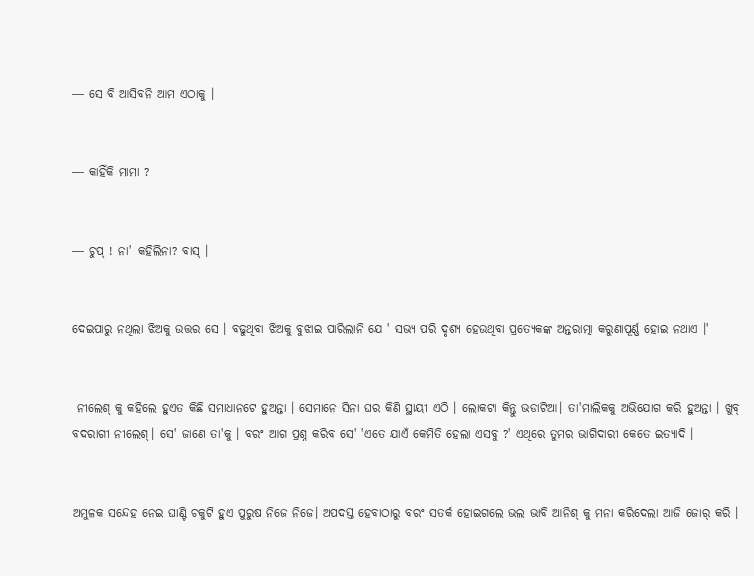― ସେ ବି ଆସିବନି ଆମ ଏଠାକୁ ।


― କାହିଁକି ମାମା ?


― ଚୁପ୍ ! ନା' କହିଲିନା? ବାସ୍ ।


ଦେଇପାରୁ ନଥିଲା ଝିଅକୁ ଉତ୍ତର ସେ । ବଢୁଥିବା ଝିଅକୁ ବୁଝାଇ ପାରିଲାନି ଯେ ' ସଭ୍ୟ ପରି ଦୃଶ୍ଯ ହେଉଥିବା ପ୍ରତ୍ୟେକଙ୍କ ଅନ୍ତରାତ୍ମା କରୁଣାପୂର୍ଣ୍ଣ ହୋଇ ନଥାଏ ।'


 ନୀଲେଶ୍ କୁ କହିଲେ ହୁଏତ କିଛି ସମାଧାନଟେ ହୁଅନ୍ତା । ସେମାନେ ସିନା ଘର କିଣି ସ୍ଥାୟୀ ଏଠି । ଲୋକଟା କିନ୍ତୁ ଭଡାଟିଆ। ତା'ମାଲିକକୁ ଅଭିଯୋଗ କରି ହୁଅନ୍ତା । ଖୁବ୍ ବଦରାଗୀ ନୀଲେଶ୍। ସେ' ଜାଣେ ତା'କୁ । ବରଂ ଆଗ ପ୍ରଶ୍ନ କରିବ ସେ' 'ଏତେ ଯାଏଁ କେମିତି ହେଲା ଏସବୁ ?' ଏଥିରେ ତୁମର ଭାଗିଦାରୀ କେତେ ଇତ୍ୟାଦି ।


ଅମୁଳକ ସନ୍ଦେହ ନେଇ ଘାଣ୍ଟି ଚକୁଟି ହୁଏ ପୁରୁଷ ନିଜେ ନିଜେ। ଅପଦସ୍ତ ହେବାଠାରୁ ବରଂ ସତର୍କ ହୋଇଗଲେ ଭଲ ଭାବି ଆନିଶ୍ କୁ ମନା କରିଦେଲା ଆଜି ଜୋର୍ କରି ।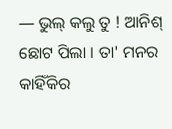― ଭୁଲ୍ କଲୁ ତୁ ! ଆନିଶ୍ ଛୋଟ ପିଲା । ତା' ମନର କାହିଁକିର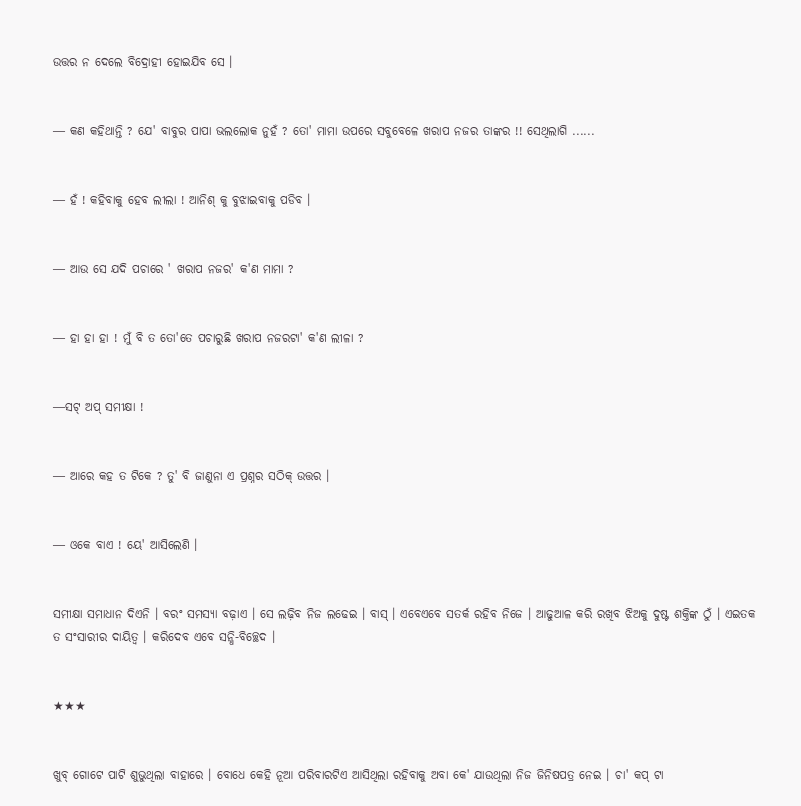ଉତ୍ତର ନ ଦେଲେ ବିଦ୍ରୋହୀ ହୋଇଯିବ ସେ ।


― କଣ କହିଥାନ୍ତି ? ଯେ' ବାବୁର ପାପା ଭଲଲୋକ ନୁହଁ ? ତୋ' ମାମା ଉପରେ ସବୁବେଳେ ଖରାପ ନଜର ତାଙ୍କର !! ସେଥିଲାଗି ......


― ହଁ ! କହିବାକୁ ହେବ ଲୀଲା ! ଆନିଶ୍ କୁ ବୁଝାଇବାକୁ ପଡିବ ।


― ଆଉ ସେ ଯଦି ପଚାରେ ' ଖରାପ ନଜର' କ'ଣ ମାମା ?


― ହା ହା ହା ! ମୁଁ ବି ତ ତୋ'ତେ ପଚାରୁଛି ଖରାପ ନଜରଟା' କ'ଣ ଲୀଳା ?


―ସଟ୍ ଅପ୍ ସମୀକ୍ଷା !


― ଆରେ କହ ତ ଟିକେ ? ତୁ' ବି ଜାଣୁନା ଏ ପ୍ରଶ୍ନର ସଠିକ୍ ଉତ୍ତର ।


― ଓକେ ବାଏ ! ୟେ' ଆସିଲେଣି ।


ସମୀକ୍ଷା ସମାଧାନ ଦିଏନି । ବରଂ ସମସ୍ୟା ବଢ଼ାଏ । ସେ ଲଢ଼ିବ ନିଜ ଲଢେଇ । ବାସ୍ । ଏବେଏବେ ସତର୍କ ରହିବ ନିଜେ । ଆଢୁଆଳ କରି ରଖିବ ଝିଅକୁ ଦୁଷ୍ଟ ଶକ୍ତିଙ୍କ ଠୁଁ । ଏଇତକ ତ ସଂସାରୀର ଦାୟିତ୍ୱ । କରିଦେବ ଏବେ ସନ୍ଧି-ବିଚ୍ଛେଦ ।


★★★


ଖୁବ୍ ଗୋଟେ ପାଟି ଶୁଭୁଥିଲା ବାହାରେ । ବୋଧେ କେହି ନୂଆ ପରିବାରଟିଏ ଆସିଥିଲା ରହିବାକୁ ଅବା କେ' ଯାଉଥିଲା ନିଜ ଜିନିଷପତ୍ର ନେଇ । ଚା' କପ୍ ଟା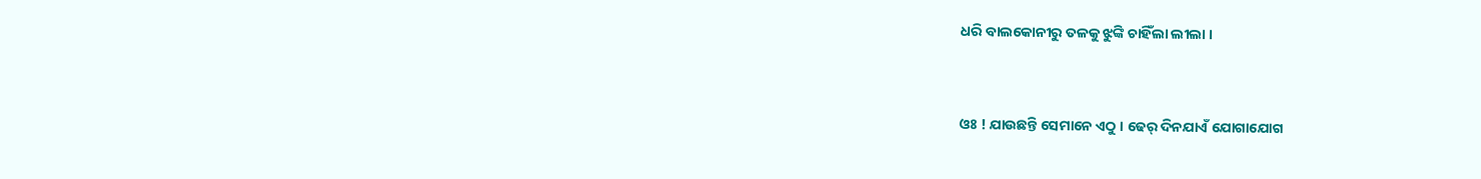ଧରି ବାଲକୋନୀରୁ ତଳକୁ ଝୁଙ୍କି ଚାହିଁଲା ଲୀଲା ।


ଓଃ ! ଯାଉଛନ୍ତି ସେମାନେ ଏଠୁ । ଢେର୍ ଦିନଯାଏଁ ଯୋଗାଯୋଗ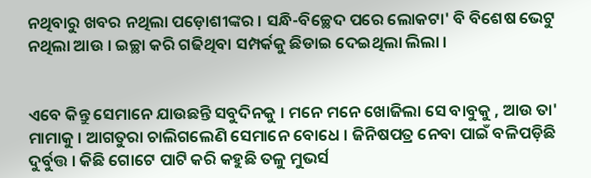ନଥିବାରୁ ଖବର ନଥିଲା ପଡ଼ୋଶୀଙ୍କର । ସନ୍ଧି-ବିଚ୍ଛେଦ ପରେ ଲୋକଟା' ବି ବିଶେଷ ଭେଟୁ ନଥିଲା ଆଉ । ଇଚ୍ଛା କରି ଗଢିଥିବା ସମ୍ପର୍କକୁ ଛିଡାଇ ଦେଇଥିଲା ଲିଲା ।


ଏବେ କିନ୍ତୁ ସେମାନେ ଯାଉଛନ୍ତି ସବୁଦିନକୁ । ମନେ ମନେ ଖୋଜିଲା ସେ ବାବୁକୁ , ଆଉ ତା' ମାମାକୁ । ଆଗତୁରା ଚାଲିଗଲେଣି ସେମାନେ ବୋଧେ । ଜିନିଷପତ୍ର ନେବା ପାଇଁ ବଳିପଡ଼ିଛି ଦୁର୍ବୁତ୍ତ । କିଛି ଗୋଟେ ପାଟି କରି କହୁଛି ତଳୁ ମୁଭର୍ସ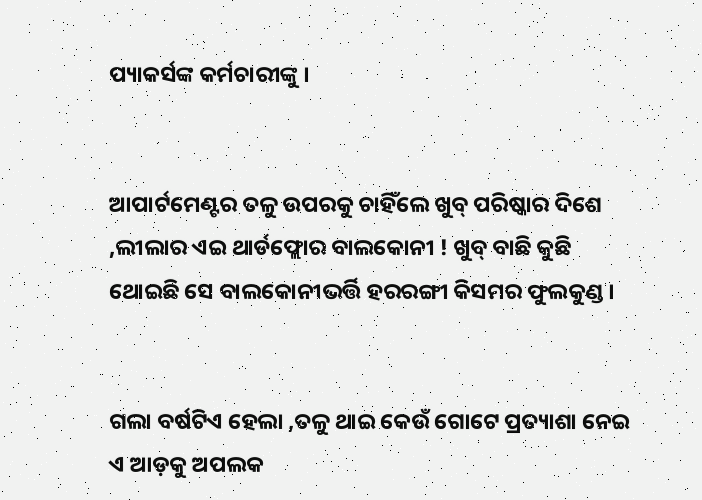ପ୍ୟାକର୍ସଙ୍କ କର୍ମଚାରୀଙ୍କୁ ।


ଆପାର୍ଟମେଣ୍ଟର ତଳୁ ଉପରକୁ ଚାହିଁଲେ ଖୁବ୍ ପରିଷ୍କାର ଦିଶେ ,ଲୀଲାର ଏଇ ଥାର୍ଡଫ୍ଲୋର ବାଲକୋନୀ ! ଖୁବ୍ ବାଛି କୁଛି ଥୋଇଛି ସେ ବାଲକୋନୀଭର୍ତ୍ତି ହରରଙ୍ଗୀ କିସମର ଫୁଲକୁଣ୍ଡ ।


ଗଲା ବର୍ଷଟିଏ ହେଲା ,ତଳୁ ଥାଇ କେଉଁ ଗୋଟେ ପ୍ରତ୍ୟାଶା ନେଇ ଏ ଆଡ଼କୁ ଅପଲକ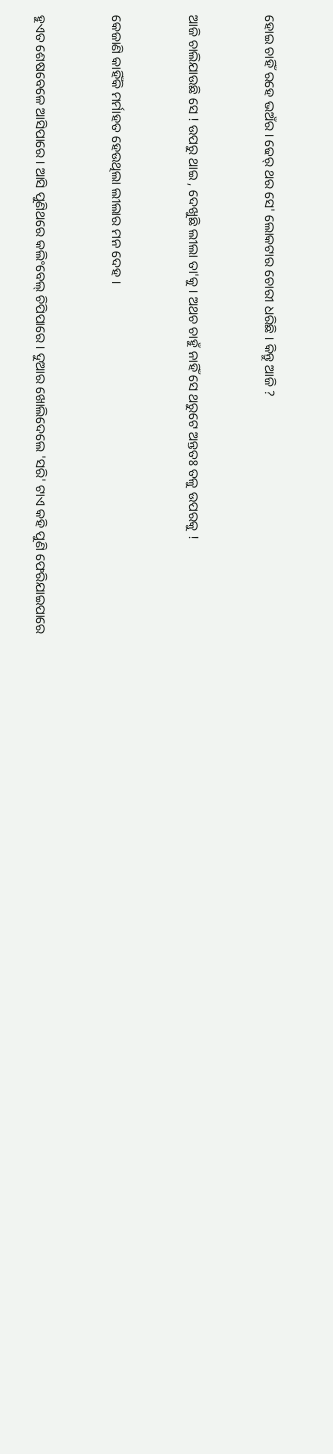ହୋଇ ଚାହିଁ ରହେ ଭଅଁର । ଢେର୍ ଥର ସେ' ଲୋକଟାର ଚୋରୀ ଧରିଛି । କିନ୍ତୁ ଆଜି ?


ଆଜି ଚାଲିଯାଉଛି ସେ ! ଉପରୁ ଥାଇ , ଦେଖୁଛି ଲୀଲା ତା'କୁ । ଅଥଚ ଚାହୁଁ ନାହିଁ ସେ ଥରୁଟେ ଅନ୍ତତଃ ତଳୁ ଉପରକୁ !


କେଜାଣି କାହିଁକି ମର୍ମାହତ ହେଉଥିଲା ଲୀଲାର ମନ ଦେହ ।


ହୁଏତ ଶେଷବେଳେ ଆସିପାରେ । ଆସି ପୁଣିଥରେ କଲିଂବେଲ୍ ଚିପିପାରେ । ଦୁଆର ଖୋଲିଦେଲେ 'ସରି' ଟାଏ କହି ପୁଣି ଫେରିଯାଇପାରେ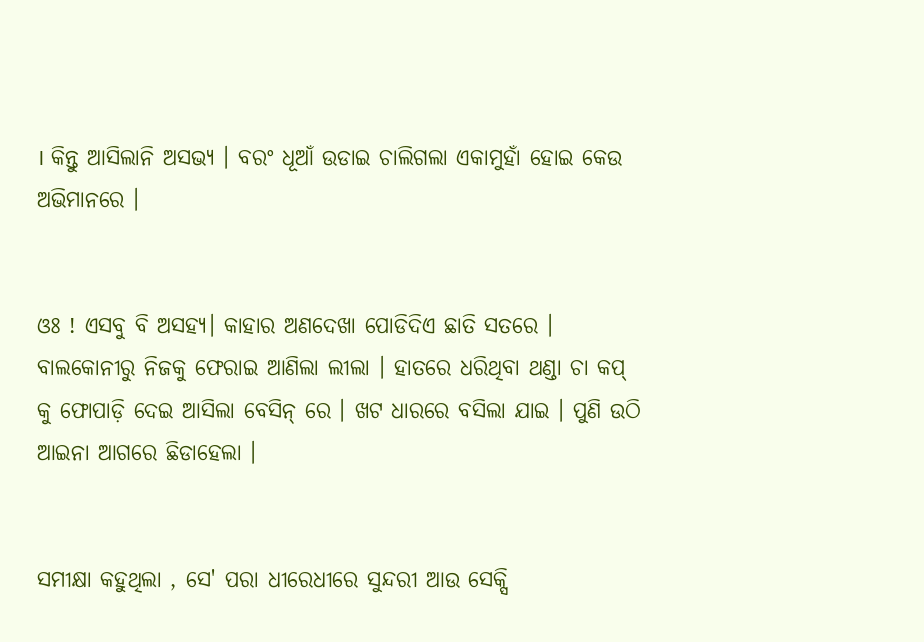। କିନ୍ତୁ ଆସିଲାନି ଅସଭ୍ୟ । ବରଂ ଧୂଆଁ ଉଡାଇ ଚାଲିଗଲା ଏକାମୁହାଁ ହୋଇ କେଉ ଅଭିମାନରେ ।


ଓଃ ! ଏସବୁ ବି ଅସହ୍ୟ। କାହାର ଅଣଦେଖା ପୋଡିଦିଏ ଛାତି ସତରେ । ବାଲକୋନୀରୁ ନିଜକୁ ଫେରାଇ ଆଣିଲା ଲୀଲା । ହାତରେ ଧରିଥିବା ଥଣ୍ଡା ଚା କପ୍ କୁ ଫୋପାଡ଼ି ଦେଇ ଆସିଲା ବେସିନ୍ ରେ । ଖଟ ଧାରରେ ବସିଲା ଯାଇ । ପୁଣି ଉଠି ଆଇନା ଆଗରେ ଛିଡାହେଲା ।


ସମୀକ୍ଷା କହୁଥିଲା , ସେ' ପରା ଧୀରେଧୀରେ ସୁନ୍ଦରୀ ଆଉ ସେକ୍ସି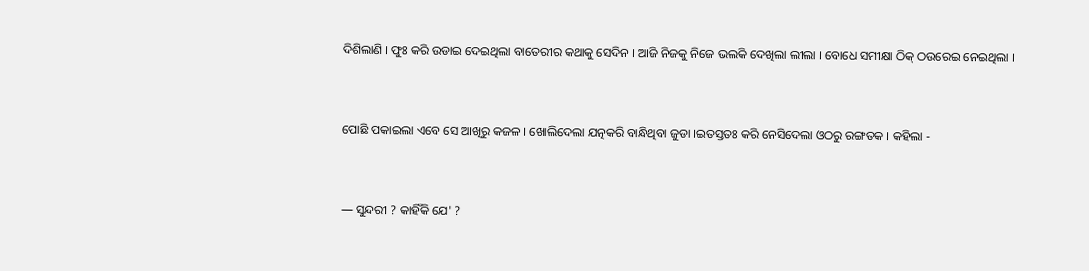ଦିଶିଲାଣି । ଫୁଃ କରି ଉଡାଇ ଦେଇଥିଲା ବାତେରୀର କଥାକୁ ସେଦିନ । ଆଜି ନିଜକୁ ନିଜେ ଭଲକି ଦେଖିଲା ଲୀଲା । ବୋଧେ ସମୀକ୍ଷା ଠିକ୍ ଠଉରେଇ ନେଇଥିଲା ।


ପୋଛି ପକାଇଲା ଏବେ ସେ ଆଖିରୁ କଜଳ । ଖୋଲିଦେଲା ଯତ୍ନକରି ବାନ୍ଧିଥିବା ଜୁଡା ।ଇତସ୍ତତଃ କରି ନେସିଦେଲା ଓଠରୁ ରଙ୍ଗତକ । କହିଲା -


― ସୁନ୍ଦରୀ ? କାହିଁକି ଯେ' ?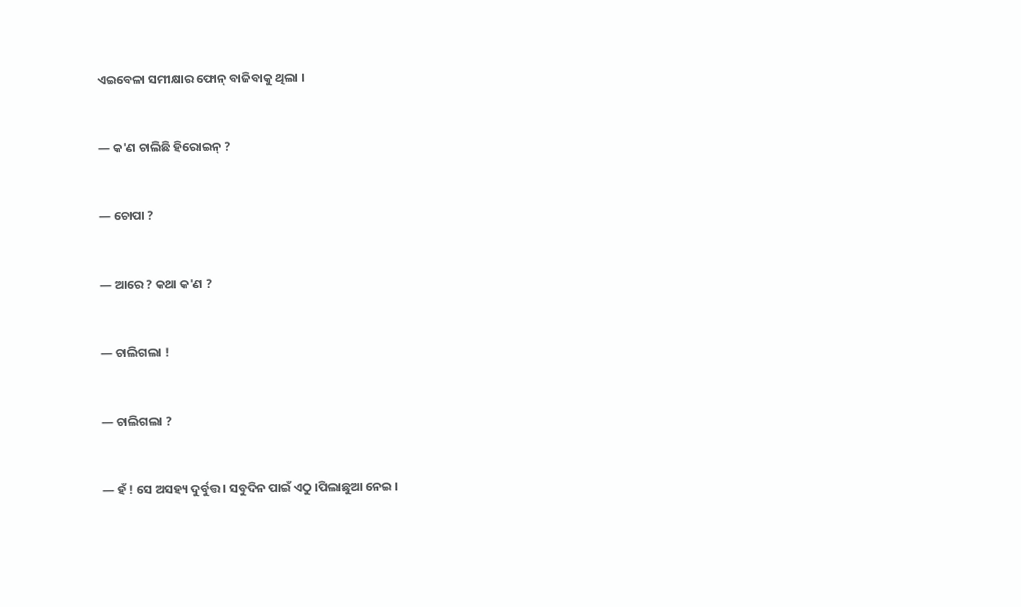ଏଇବେଳା ସମୀକ୍ଷାର ଫୋନ୍ ବାଜିବାକୁ ଥିଲା ।


― କ'ଣ ଚାଲିଛି ହିରୋଇନ୍ ?


― ଚୋପା ?


― ଆରେ ? କଥା କ'ଣ ?


― ଚାଲିଗଲା !


― ଚାଲିଗଲା ?


― ହଁ ! ସେ ଅସହ୍ୟ ଦୁର୍ବୁତ୍ତ । ସବୁଦିନ ପାଇଁ ଏଠୁ ।ପିଲାଛୁଆ ନେଇ ।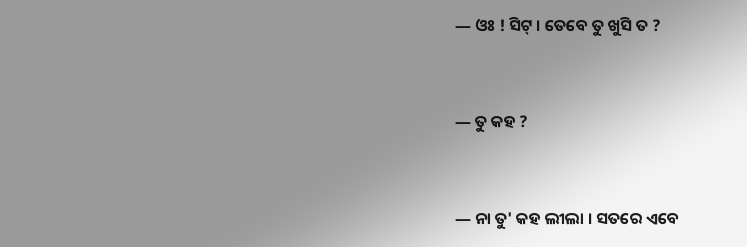― ଓଃ ! ସିଟ୍ । ତେବେ ତୁ ଖୁସି ତ ?


― ତୁ କହ ?


― ନା ତୁ' କହ ଲୀଲା । ସତରେ ଏବେ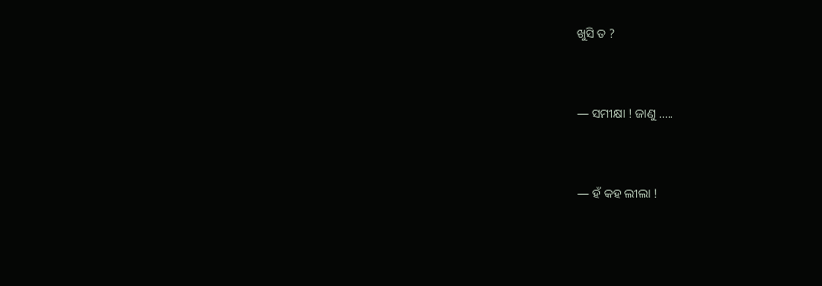ଖୁସି ତ ?


― ସମୀକ୍ଷା ! ଜାଣୁ .....


― ହଁ କହ ଲୀଲା !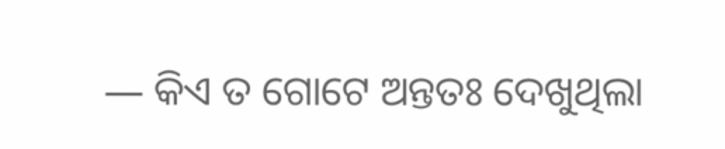― କିଏ ତ ଗୋଟେ ଅନ୍ତତଃ ଦେଖୁଥିଲା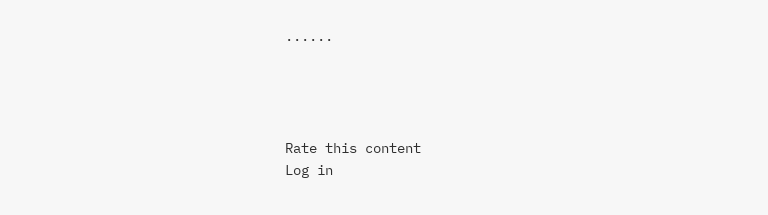......




Rate this content
Log in